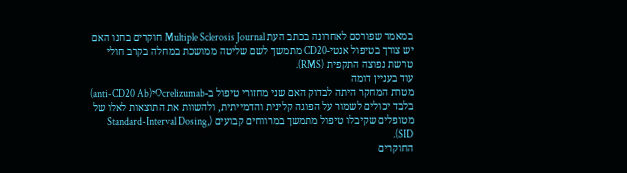במאמר שפורסם לאחרונה בכתב העת Multiple Sclerosis Journal חוקרים בחנו האם יש צורך בטיפול אנטי-CD20 מתמשך לשם שליטה ממושכת במחלה בקרב חולי טרשת נפוצה התקפית (RMS).
עוד בעניין דומה
מטרת המחקר היתה לבדוק האם שני מחזורי טיפול ב-Ocrelizumabי(anti-CD20 Ab) בלבד יכולים לשמור על הפוגה קלינית והדמייתית, ולהשוות את התוצאות לאלו של מטופלים שקיבלו טיפול מתמשך במרווחים קבועים (Standard-Interval Dosing, SID).
החוקרים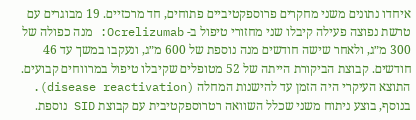איחדו נתונים משני מחקרים פרוספקטיביים פתוחים, חד מרכזיים. 19 מבוגרים עם טרשת נפוצה פעילה קיבלו שני מחזורי טיפול ב- Ocrelizumab: מנה כפולה של 300 מ״ג, ולאחר שישה חודשים מנה נוספת של 600 מ״ג, ונעקבו במשך עד 46 חודשים. קבוצת הביקורת הייתה של 52 מטופלים שקיבלו טיפול במרווחים קבועים. התוצא העיקרי היה הזמן עד להישנות המחלה (disease reactivation). בנוסף, בוצע ניתוח משני שכלל השוואה רטרוספקטיבית עם קבוצת SID נוספת.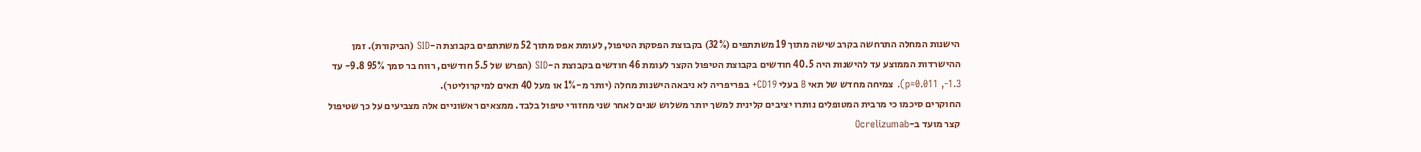הישנות המחלה התרחשה בקרב שישה מתוך 19 משתתפים (32%) בקבוצת הפסקת הטיפול, לעומת אפס מתוך 52 משתתפים בקבוצת ה-SID (הביקורת). זמן ההישרדות הממוצע עד להישנות היה 40.5 חודשים בקבוצת הטיפול הקצר לעומת 46 חודשים בקבוצת ה-SID (הפרש של 5.5 חודשים, רווח בר סמך 95% 9.8- עד 1.3-, p=0.011). צמיחה מחדש של תאי B בעלי CD19+ בפריפריה לא ניבאה הישנות מחלה (יותר מ-1% או מעל 40 תאים למיקרוליטר).
החוקרים סיכמו כי מרבית המטופלים נותרו יציבים קלינית למשך יותר משלוש שנים לאחר שני מחזורי טיפול בלבד. ממצאים ראשוניים אלה מצביעים על כך שטיפול קצר מועד ב-Ocrelizumab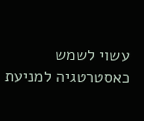עשוי לשמש כאסטרטגיה למניעת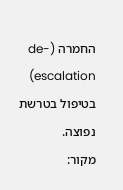החמרה (de-escalation) בטיפול בטרשת נפוצה.
מקור: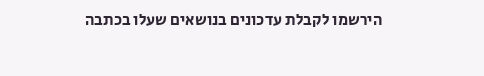הירשמו לקבלת עדכונים בנושאים שעלו בכתבה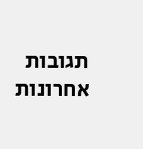תגובות אחרונות